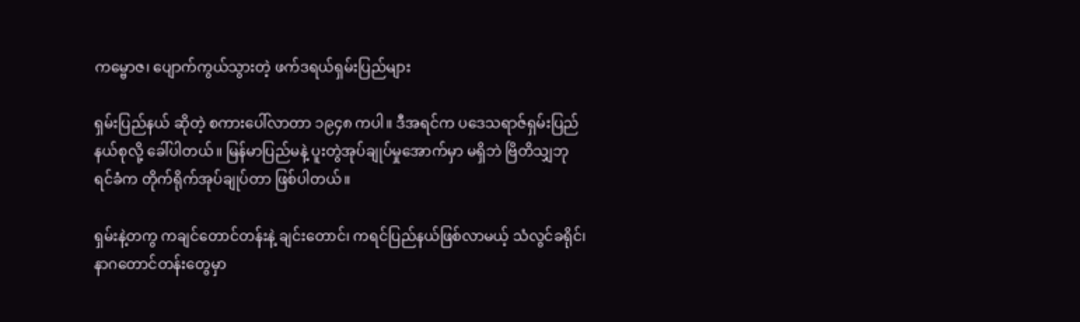ကမ္ဗောဇ၊ ပျောက်ကွယ်သွားတဲ့ ဖက်ဒရယ်ရှမ်းပြည်များ

ရှမ်းပြည်နယ် ဆိုတဲ့ စကားပေါ်လာတာ ၁၉၄၈ ကပါ။ ဒီအရင်က ပဒေသရာဇ်ရှမ်းပြည်နယ်စုလို့ ခေါ်ပါတယ်။ မြန်မာပြည်မနဲ့ ပူးတွဲအုပ်ချုပ်မှုအောက်မှာ မရှိဘဲ ဗြိတိသျှဘုရင်ခံက တိုက်ရိုက်အုပ်ချုပ်တာ ဖြစ်ပါတယ်။

ရှမ်းနဲ့တကွ ကချင်တောင်တန်းနဲ့ ချင်းတောင်၊ ကရင်ပြည်နယ်ဖြစ်လာမယ့် သံလွင်ခရိုင်၊ နာဂတောင်တန်းတွေမှာ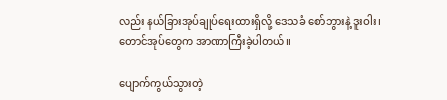လည်း နယ်ခြားအုပ်ချုပ်ရေးထားရှိလို့ ဒေသခံ စော်ဘွားနဲ့ ဒူးဝါး၊ တောင်အုပ်တွေက အာဏာကြီးခဲ့ပါတယ်။

ပျောက်ကွယ်သွားတဲ့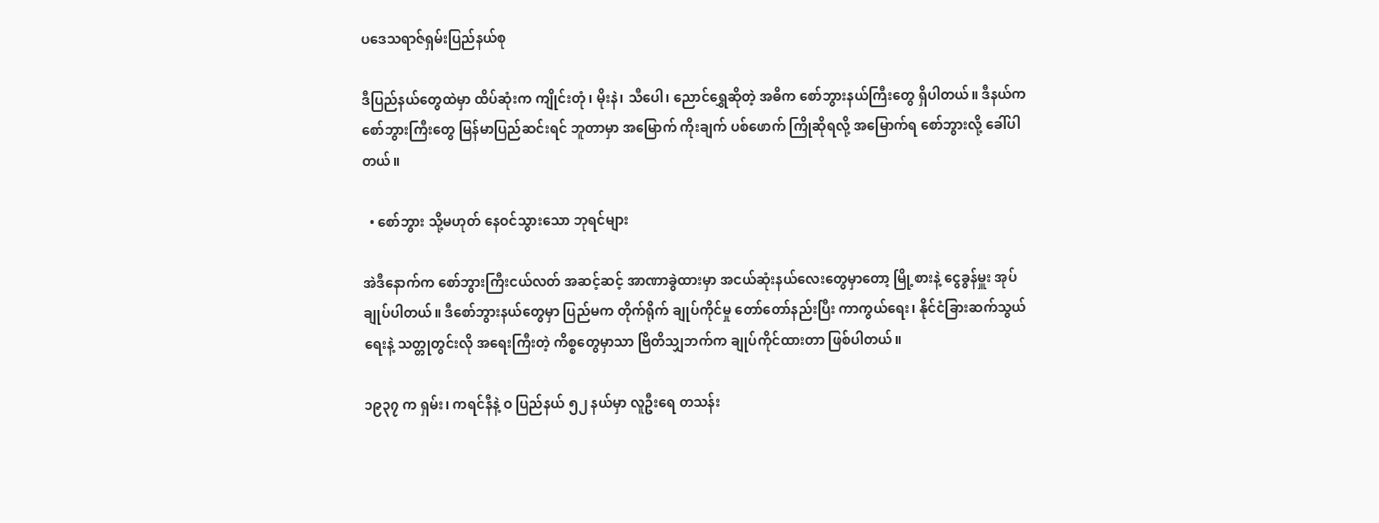ပဒေသရာဇ်ရှမ်းပြည်နယ်စု

ဒီပြည်နယ်တွေထဲမှာ ထိပ်ဆုံးက ကျိုင်းတုံ၊ မိုးနဲ၊ သီပေါ၊ ညောင်ရွှေဆိုတဲ့ အဓိက စော်ဘွားနယ်ကြီးတွေ ရှိပါတယ်။ ဒီနယ်က စော်ဘွားကြီးတွေ မြန်မာပြည်ဆင်းရင် ဘူတာမှာ အမြောက် ကိုးချက် ပစ်ဖောက် ကြိုဆိုရလို့ အမြောက်ရ စော်ဘွားလို့ ခေါ်ပါတယ်။

  • စော်ဘွား သို့မဟုတ် နေဝင်သွားသော ဘုရင်များ

အဲဒီနောက်က စော်ဘွားကြီးငယ်လတ် အဆင့်ဆင့် အာဏာခွဲထားမှာ အငယ်ဆုံးနယ်လေးတွေမှာတော့ မြို့စားနဲ့ ငွေခွန်မှူး အုပ်ချုပ်ပါတယ်။ ဒီစော်ဘွားနယ်တွေမှာ ပြည်မက တိုက်ရိုက် ချုပ်ကိုင်မှု တော်တော်နည်းပြီး ကာကွယ်ရေး၊ နိုင်ငံခြားဆက်သွယ်ရေးနဲ့ သတ္တုတွင်းလို အရေးကြီးတဲ့ ကိစ္စတွေမှာသာ ဗြိတိသျှဘက်က ချုပ်ကိုင်ထားတာ ဖြစ်ပါတယ်။

၁၉၃၇ က ရှမ်း၊ ကရင်နီနဲ့ ဝ ပြည်နယ် ၅၂ နယ်မှာ လူဦးရေ တသန်း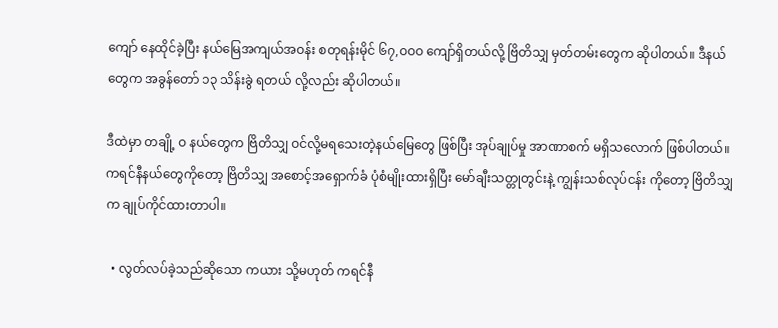ကျော် နေထိုင်ခဲ့ပြီး နယ်မြေအကျယ်အဝန်း စတုရန်းမိုင် ၆၇,ဝဝဝ ကျော်ရှိတယ်လို့ ဗြိတိသျှ မှတ်တမ်းတွေက ဆိုပါတယ်။ ဒီနယ်တွေက အခွန်တော် ၁၃ သိန်းခွဲ ရတယ် လို့လည်း ဆိုပါတယ်။

ဒီထဲမှာ တချို့ ဝ နယ်တွေက ဗြိတိသျှ ဝင်လို့မရသေးတဲ့နယ်မြေတွေ ဖြစ်ပြီး အုပ်ချုပ်မှု အာဏာစက် မရှိသလောက် ဖြစ်ပါတယ်။ ကရင်နီနယ်တွေကိုတော့ ဗြိတိသျှ အစောင့်အရှောက်ခံ ပုံစံမျိုးထားရှိပြီး မော်ချီးသတ္တုတွင်းနဲ့ ကျွန်းသစ်လုပ်ငန်း ကိုတော့ ဗြိတိသျှက ချုပ်ကိုင်ထားတာပါ။

  • လွတ်လပ်ခဲ့သည်ဆိုသော ကယား သို့မဟုတ် ကရင်နီ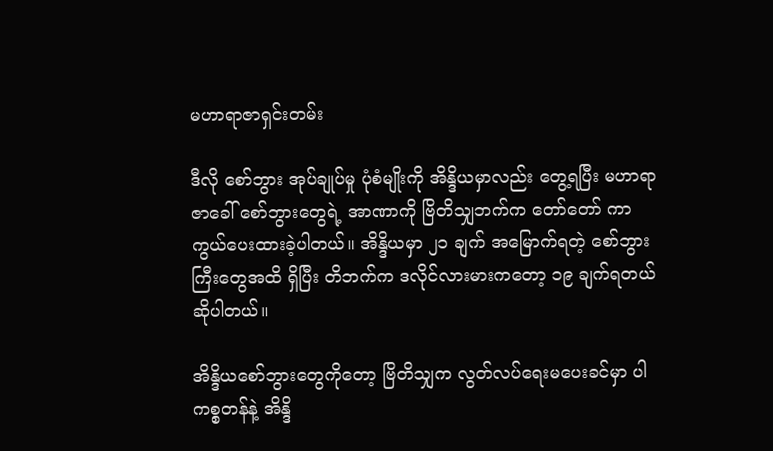မဟာရာဇာရှင်းတမ်း

ဒီလို စော်ဘွား အုပ်ချုပ်မှု ပုံစံမျိုးကို အိန္ဒိယမှာလည်း တွေ့ရပြီး မဟာရာဇာခေါ် စော်ဘွားတွေရဲ့ အာဏာကို ဗြိတိသျှဘက်က တော်တော် ကာကွယ်ပေးထားခဲ့ပါတယ်။ အိန္ဒိယမှာ ၂၁ ချက် အမြောက်ရတဲ့ စော်ဘွားကြီးတွေအထိ ရှိပြီး တိဘက်က ဒလိုင်လားမားကတော့ ၁၉ ချက်ရတယ်ဆိုပါတယ်။

အိန္ဒိယစော်ဘွားတွေကိုတော့ ဗြိတိသျှက လွတ်လပ်ရေးမပေးခင်မှာ ပါကစ္စတန်နဲ့ အိန္ဒိ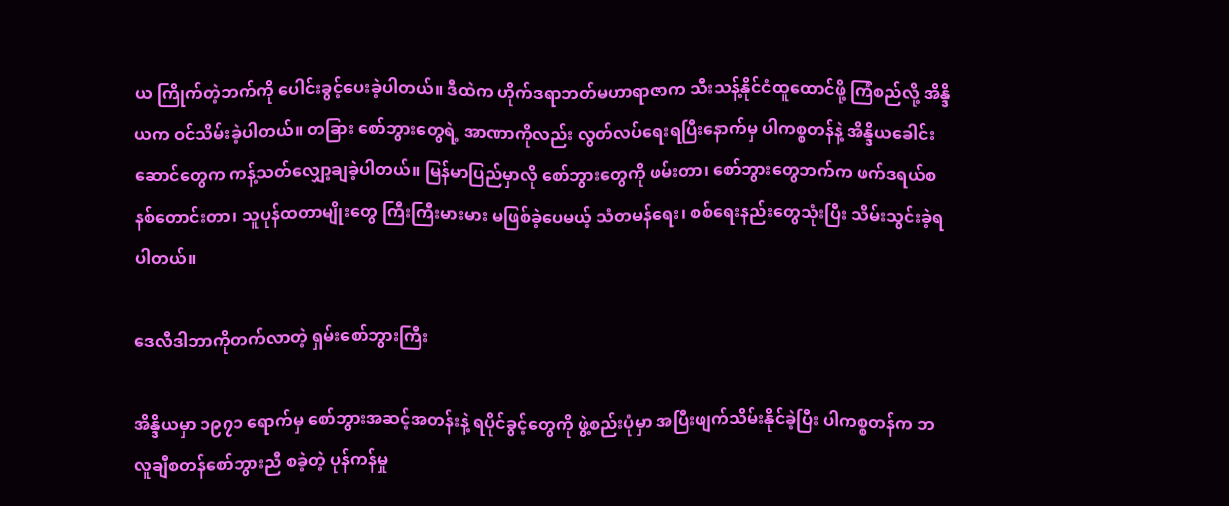ယ ကြိုက်တဲ့ဘက်ကို ပေါင်းခွင့်ပေးခဲ့ပါတယ်။ ဒီထဲက ဟိုက်ဒရာဘတ်မဟာရာဇာက သီးသန့်နိုင်ငံထူထောင်ဖို့ ကြံစည်လို့ အိန္ဒိယက ဝင်သိမ်းခဲ့ပါတယ်။ တခြား စော်ဘွားတွေရဲ့ အာဏာကိုလည်း လွတ်လပ်ရေးရပြီးနောက်မှ ပါကစ္စတန်နဲ့ အိန္ဒိယခေါင်းဆောင်တွေက ကန့်သတ်လျှော့ချခဲ့ပါတယ်။ မြန်မာပြည်မှာလို စော်ဘွားတွေကို ဖမ်းတာ၊ စော်ဘွားတွေဘက်က ဖက်ဒရယ်စနစ်တောင်းတာ၊ သူပုန်ထတာမျိုးတွေ ကြီးကြီးမားမား မဖြစ်ခဲ့ပေမယ့် သံတမန်ရေး၊ စစ်ရေးနည်းတွေသုံးပြီး သိမ်းသွင်းခဲ့ရပါတယ်။

ဒေလီဒါဘာကိုတက်လာတဲ့ ရှမ်းစော်ဘွားကြီး

အိန္ဒိယမှာ ၁၉၇၁ ရောက်မှ စော်ဘွားအဆင့်အတန်းနဲ့ ရပိုင်ခွင့်တွေကို ဖွဲ့စည်းပုံမှာ အပြီးဖျက်သိမ်းနိုင်ခဲ့ပြီး ပါကစ္စတန်က ဘလူချီစတန်စော်ဘွားညီ စခဲ့တဲ့ ပုန်ကန်မှု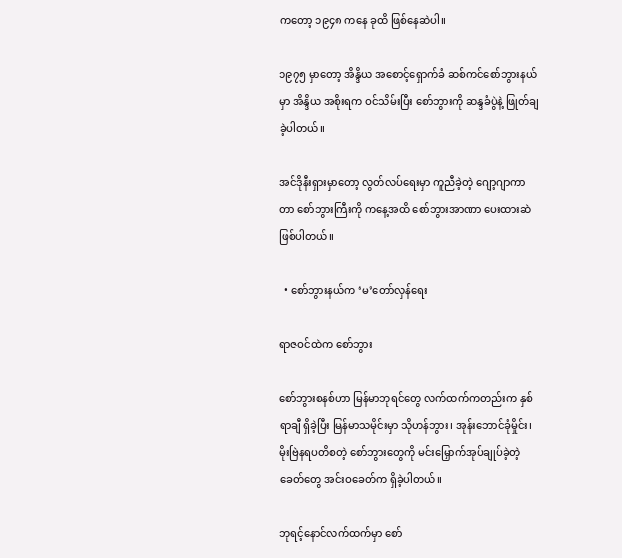ကတော့ ၁၉၄၈ ကနေ ခုထိ ဖြစ်နေဆဲပါ။

၁၉၇၅ မှာတော့ အိန္ဒိယ အစောင့်ရှောက်ခံ ဆစ်ကင်စော်ဘွားနယ်မှာ အိန္ဒိယ အစိုးရက ဝင်သိမ်းပြီး စော်ဘွားကို ဆန္ဒခံပွဲနဲ့ ဖြုတ်ချခဲ့ပါတယ်။

အင်ဒိုနီးရှားမှာတော့ လွတ်လပ်ရေးမှာ ကူညီခဲ့တဲ့ ဂျော့ဂျာကာတာ စော်ဘွားကြီးကို ကနေ့အထိ စော်ဘွားအာဏာ ပေးထားဆဲ ဖြစ်ပါတယ်။

  • စော်ဘွားနယ်က ‘မ’တော်လှန်ရေး

ရာဇဝင်ထဲက စော်ဘွား

စော်ဘွားစနစ်ဟာ မြန်မာဘုရင်တွေ လက်ထက်ကတည်းက နှစ်ရာချီ ရှိခဲ့ပြီး မြန်မာသမိုင်းမှာ သိုဟန်ဘွား၊ အုန်းဘောင်ခုံမှိုင်း၊ မိုးဗြဲနရပတိစတဲ့ စော်ဘွားတွေကို မင်းမြှောက်အုပ်ချုပ်ခဲ့တဲ့ ခေတ်တွေ အင်းဝခေတ်က ရှိခဲ့ပါတယ်။

ဘုရင့်နောင်လက်ထက်မှာ စော်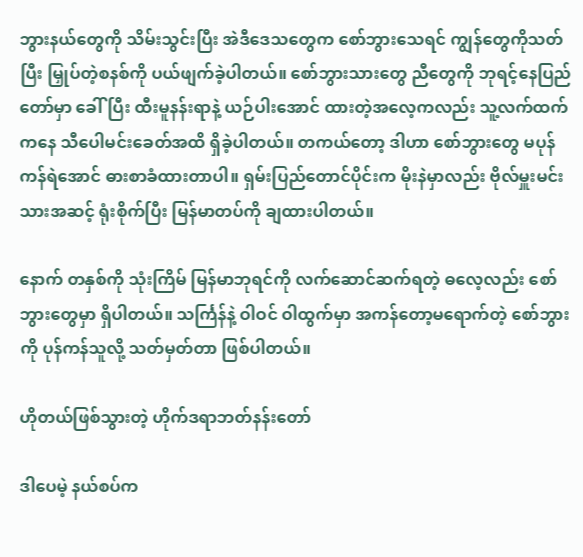ဘွားနယ်တွေကို သိမ်းသွင်းပြီး အဲဒီဒေသတွေက စော်ဘွားသေရင် ကျွန်တွေကိုသတ်ပြီး မြှုပ်တဲ့စနစ်ကို ပယ်ဖျက်ခဲ့ပါတယ်။ စော်ဘွားသားတွေ ညီတွေကို ဘုရင့်နေပြည်တော်မှာ ခေါ်ပြီး ထီးမူနန်းရာနဲ့ ယဉ်ပါးအောင် ထားတဲ့အလေ့ကလည်း သူ့လက်ထက်ကနေ သီပေါမင်းခေတ်အထိ ရှိခဲ့ပါတယ်။ တကယ်တော့ ဒါဟာ စော်ဘွားတွေ မပုန်ကန်ရဲအောင် ဓားစာခံထားတာပါ။ ရှမ်းပြည်တောင်ပိုင်းက မိုးနဲမှာလည်း ဗိုလ်မှူးမင်းသားအဆင့် ရုံးစိုက်ပြီး မြန်မာတပ်ကို ချထားပါတယ်။

နောက် တနှစ်ကို သုံးကြိမ် မြန်မာဘုရင်ကို လက်ဆောင်ဆက်ရတဲ့ ဓလေ့လည်း စော်ဘွားတွေမှာ ရှိပါတယ်။ သင်္ကြန်နဲ့ ဝါဝင် ဝါထွက်မှာ အကန်တော့မရောက်တဲ့ စော်ဘွားကို ပုန်ကန်သူလို့ သတ်မှတ်တာ ဖြစ်ပါတယ်။

ဟိုတယ်ဖြစ်သွားတဲ့ ဟိုက်ဒရာဘတ်နန်းတော်

ဒါပေမဲ့ နယ်စပ်က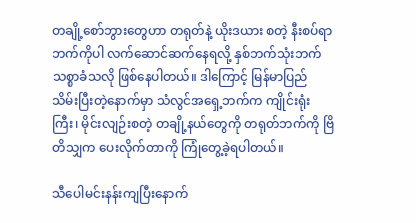တချို့စော်ဘွားတွေဟာ တရုတ်နဲ့ ယိုးဒယား စတဲ့ နီးစပ်ရာဘက်ကိုပါ လက်ဆောင်ဆက်နေရလို့ နှစ်ဘက်သုံးဘက် သစ္စာခံသလို ဖြစ်နေပါတယ်။ ဒါကြောင့် မြန်မာပြည် သိမ်းပြီးတဲ့နောက်မှာ သံလွင်အရှေ့ဘက်က ကျိုင်းရုံးကြီး၊ မိုင်းလျဉ်းစတဲ့ တချို့နယ်တွေကို တရုတ်ဘက်ကို ဗြိတိသျှက ပေးလိုက်တာကို ကြုံတွေ့ခဲ့ရပါတယ်။

သီပေါမင်းနန်းကျပြီးနောက်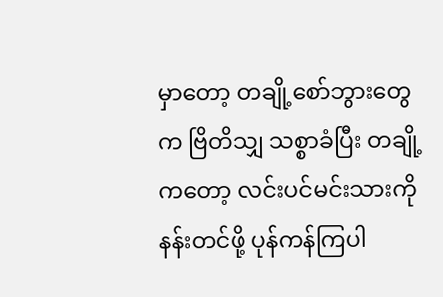မှာတော့ တချို့စော်ဘွားတွေက ဗြိတိသျှ သစ္စာခံပြီး တချို့ကတော့ လင်းပင်မင်းသားကို နန်းတင်ဖို့ ပုန်ကန်ကြပါ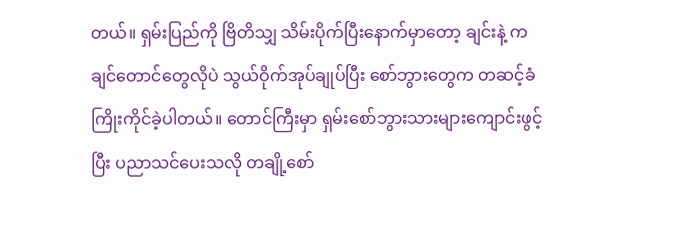တယ်။ ရှမ်းပြည်ကို ဗြိတိသျှ သိမ်းပိုက်ပြီးနောက်မှာတော့ ချင်းနဲ့ ကချင်တောင်တွေလိုပဲ သွယ်ဝိုက်အုပ်ချုပ်ပြီး စော်ဘွားတွေက တဆင့်ခံကြိုးကိုင်ခဲ့ပါတယ်။ တောင်ကြီးမှာ ရှမ်းစော်ဘွားသားများကျောင်းဖွင့်ပြီး ပညာသင်ပေးသလို တချို့စော်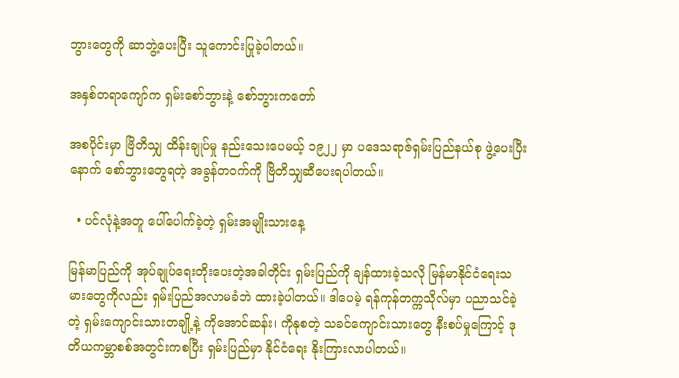ဘွားတွေကို ဆာဘွဲ့ပေးပြီး သူကောင်းပြုခဲ့ပါတယ်။

အနှစ်တရာကျော်က ရှမ်းစော်ဘွားနဲ့ စော်ဘွားကတော်

အစပိုင်းမှာ ဗြိတိသျှ ထိန်းချုပ်မှု နည်းသေးပေမယ့် ၁၉၂၂ မှာ ပဒေသရာဇ်ရှမ်းပြည်နယ်စု ဖွဲ့ပေးပြီးနောက် စော်ဘွားတွေရတဲ့ အခွန်တဝက်ကို ဗြိတိသျှဆီပေးရပါတယ်။

  • ပင်လုံနဲ့အတူ ပေါ်ပေါက်ခဲ့တဲ့ ရှမ်းအမျိုးသားနေ့

မြန်မာပြည်ကို အုပ်ချုပ်ရေးတိုးပေးတဲ့အခါတိုင်း ရှမ်းပြည်ကို ချန်ထားခဲ့သလို မြန်မာနိုင်ငံရေးသမားတွေကိုလည်း ရှမ်းပြည်အလာမခံဘဲ ထားခဲ့ပါတယ်။ ဒါပေမဲ့ ရန်ကုန်တက္ကသိုလ်မှာ ပညာသင်ခဲ့တဲ့ ရှမ်းကျောင်းသားတချို့နဲ့ ကိုအောင်ဆန်း၊ ကိုနုစတဲ့ သခင်ကျောင်းသားတွေ နီးစပ်မှုကြောင့် ဒုတိယကမ္ဘာစစ်အတွင်းကစပြီး ရှမ်းပြည်မှာ နိုင်ငံရေး နိုးကြားလာပါတယ်။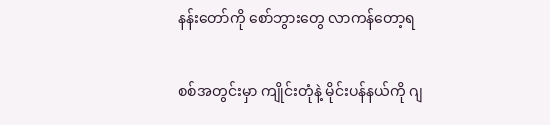နန်းတော်ကို စော်ဘွားတွေ လာကန်တော့ရ

စစ်အတွင်းမှာ ကျိုင်းတုံနဲ့ မိုင်းပန်နယ်ကို ဂျ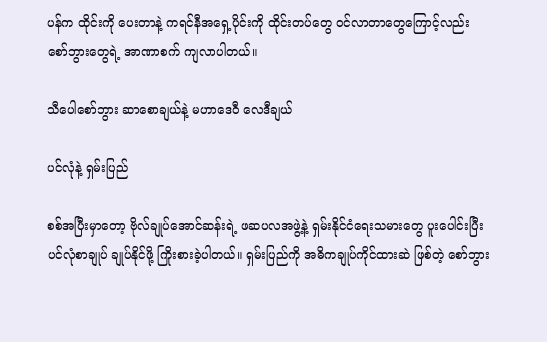ပန်က ထိုင်းကို ပေးတာနဲ့ ကရင်နီအရှေ့ပိုင်းကို ထိုင်းတပ်တွေ ဝင်လာတာတွေကြောင့်လည်း စော်ဘွားတွေရဲ့ အာဏာစက် ကျလာပါတယ်။

သီပေါစော်ဘွား ဆာစောချယ်နဲ့ မဟာဒေဝီ လေဒီချယ်

ပင်လုံနဲ့ ရှမ်းပြည်

စစ်အပြီးမှာတော့ ဗိုလ်ချုပ်အောင်ဆန်းရဲ့ ဖဆပလအဖွဲ့နဲ့ ရှမ်းနိုင်ငံရေးသမားတွေ ပူးပေါင်းပြီး ပင်လုံစာချုပ် ချုပ်နိုင်ဖို့ ကြိုးစားခဲ့ပါတယ်။ ရှမ်းပြည်ကို အဓိကချုပ်ကိုင်ထားဆဲ ဖြစ်တဲ့ စော်ဘွား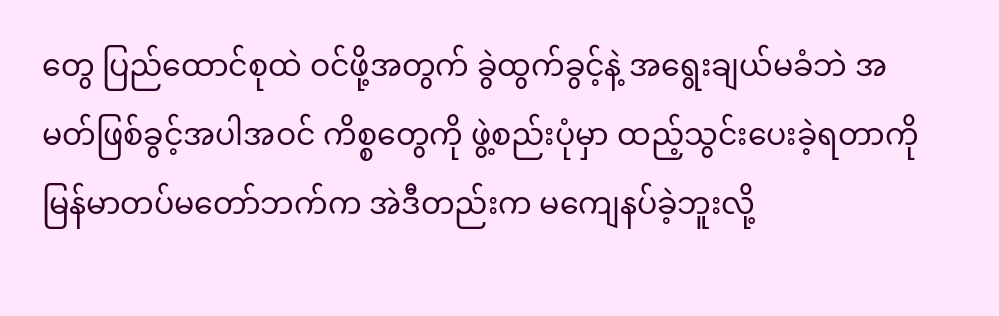တွေ ပြည်ထောင်စုထဲ ဝင်ဖို့အတွက် ခွဲထွက်ခွင့်နဲ့ အရွေးချယ်မခံဘဲ အမတ်ဖြစ်ခွင့်အပါအဝင် ကိစ္စတွေကို ဖွဲ့စည်းပုံမှာ ထည့်သွင်းပေးခဲ့ရတာကို မြန်မာတပ်မတော်ဘက်က အဲဒီတည်းက မကျေနပ်ခဲ့ဘူးလို့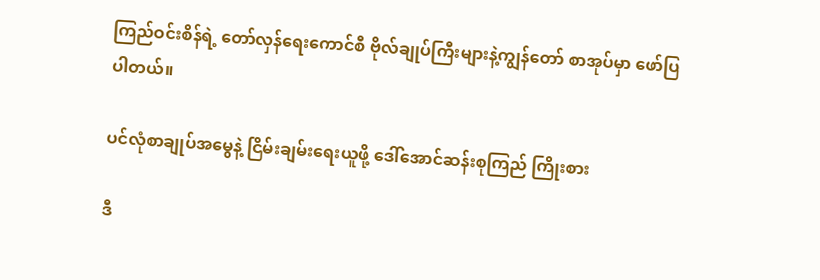ကြည်ဝင်းစိန်ရဲ့ တော်လှန်ရေးကောင်စီ ဗိုလ်ချုပ်ကြီးများနဲ့ကျွန်တော် စာအုပ်မှာ ဖော်ပြပါတယ်။

ပင်လုံစာချုပ်အမွေနဲ့ ငြိမ်းချမ်းရေးယူဖို့ ဒေါ်အောင်ဆန်းစုကြည် ကြိုးစား

ဒီ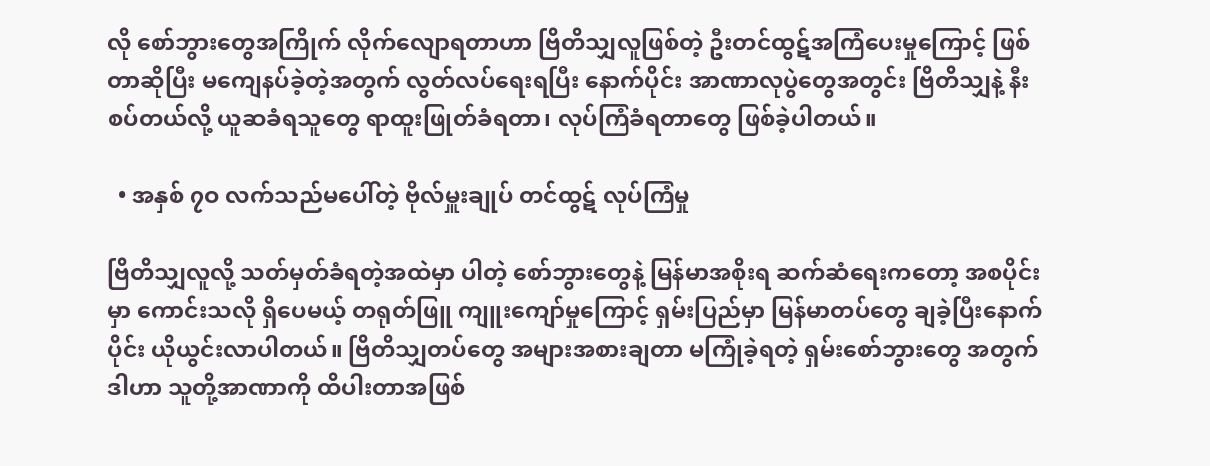လို စော်ဘွားတွေအကြိုက် လိုက်လျောရတာဟာ ဗြိတိသျှလူဖြစ်တဲ့ ဦးတင်ထွဋ်အကြံပေးမှုကြောင့် ဖြစ်တာဆိုပြီး မကျေနပ်ခဲ့တဲ့အတွက် လွတ်လပ်ရေးရပြီး နောက်ပိုင်း အာဏာလုပွဲတွေအတွင်း ဗြိတိသျှနဲ့ နီးစပ်တယ်လို့ ယူဆခံရသူတွေ ရာထူးဖြုတ်ခံရတာ၊ လုပ်ကြံခံရတာတွေ ဖြစ်ခဲ့ပါတယ်။

  • အနှစ် ၇ဝ လက်သည်မပေါ်တဲ့ ဗိုလ်မှူးချုပ် တင်ထွဋ် လုပ်ကြံမှု

ဗြိတိသျှလူလို့ သတ်မှတ်ခံရတဲ့အထဲမှာ ပါတဲ့ စော်ဘွားတွေနဲ့ မြန်မာအစိုးရ ဆက်ဆံရေးကတော့ အစပိုင်းမှာ ကောင်းသလို ရှိပေမယ့် တရုတ်ဖြူ ကျူးကျော်မှုကြောင့် ရှမ်းပြည်မှာ မြန်မာတပ်တွေ ချခဲ့ပြီးနောက်ပိုင်း ယိုယွင်းလာပါတယ်။ ဗြိတိသျှတပ်တွေ အများအစားချတာ မကြုံခဲ့ရတဲ့ ရှမ်းစော်ဘွားတွေ အတွက် ဒါဟာ သူတို့အာဏာကို ထိပါးတာအဖြစ်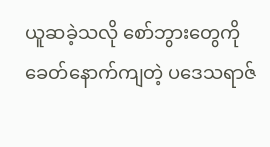ယူဆခဲ့သလို စော်ဘွားတွေကို ခေတ်နောက်ကျတဲ့ ပဒေသရာဇ်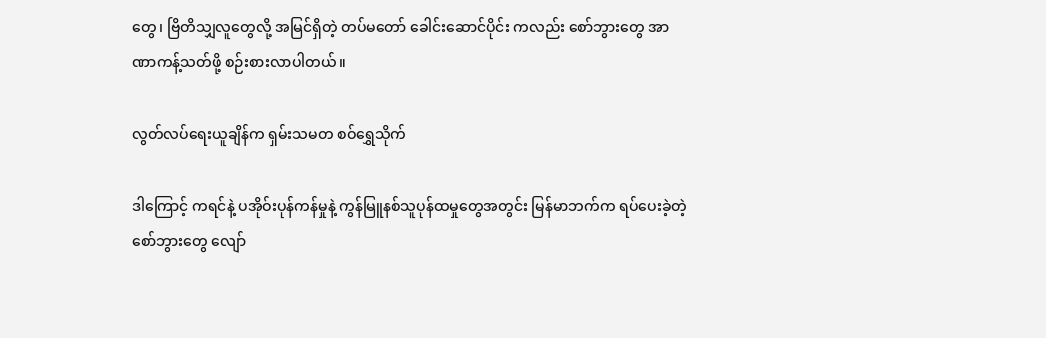တွေ၊ ဗြိတိသျှလူတွေလို့ အမြင်ရှိတဲ့ တပ်မတော် ခေါင်းဆောင်ပိုင်း ကလည်း စော်ဘွားတွေ အာဏာကန့်သတ်ဖို့ စဉ်းစားလာပါတယ်။

လွတ်လပ်ရေးယူချိန်က ရှမ်းသမတ စဝ်ရွှေသိုက်

ဒါကြောင့် ကရင်နဲ့ ပအိုဝ်းပုန်ကန်မှုနဲ့ ကွန်မြူနစ်သူပုန်ထမှုတွေအတွင်း မြန်မာဘက်က ရပ်ပေးခဲ့တဲ့ စော်ဘွားတွေ လျော်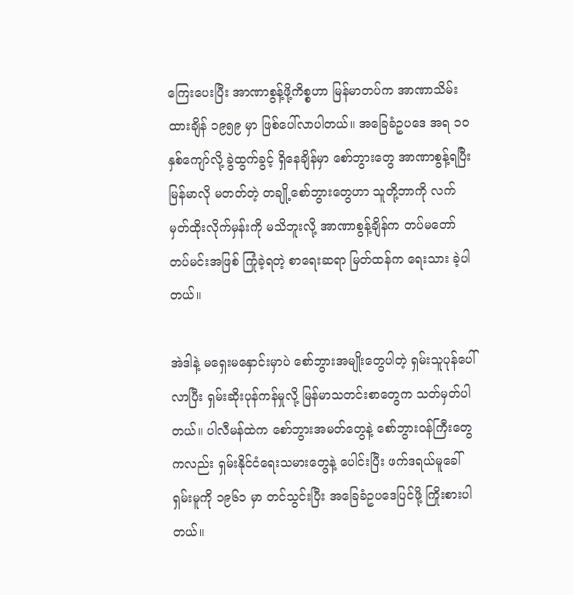ကြေးပေးပြီး အာဏာစွန့်ဖို့ကိစ္စဟာ မြန်မာတပ်က အာဏာသိမ်းထားချိန် ၁၉၅၉ မှာ ဖြစ်ပေါ်လာပါတယ်။ အခြေခံဥပဒေ အရ ၁ဝ နှစ်ကျော်လို့ ခွဲထွက်ခွင့် ရှိနေချိန်မှာ စော်ဘွားတွေ အာဏာစွန့်ရပြီး မြန်မာလို မတတ်တဲ့ တချို့စော်ဘွားတွေဟာ သူတို့ဘာကို လက်မှတ်ထိုးလိုက်မှန်းကို မသိဘူးလို့ အာဏာစွန့်ချိန်က တပ်မတော် တပ်မင်းအဖြစ် ကြုံခဲ့ရတဲ့ စာရေးဆရာ မြတ်ထန်က ရေးသား ခဲ့ပါတယ်။

အဲဒါနဲ့ မရှေးမနှောင်းမှာပဲ စော်ဘွားအမျိုးတွေပါတဲ့ ရှမ်းသူပုန်ပေါ်လာပြီး ရှမ်းဆိုးပုန်ကန်မှုလို့ မြန်မာသတင်းစာတွေက သတ်မှတ်ပါတယ်။ ပါလီမန်ထဲက စော်ဘွားအမတ်တွေနဲ့ စော်ဘွားဝန်ကြီးတွေကလည်း ရှမ်းနိုင်ငံရေးသမားတွေနဲ့ ပေါင်းပြီး ဖက်ဒရယ်မူခေါ် ရှမ်းမူကို ၁၉၆၁ မှာ တင်သွင်းပြီး အခြေခံဥပဒေပြင်ဖို့ ကြိုးစားပါတယ်။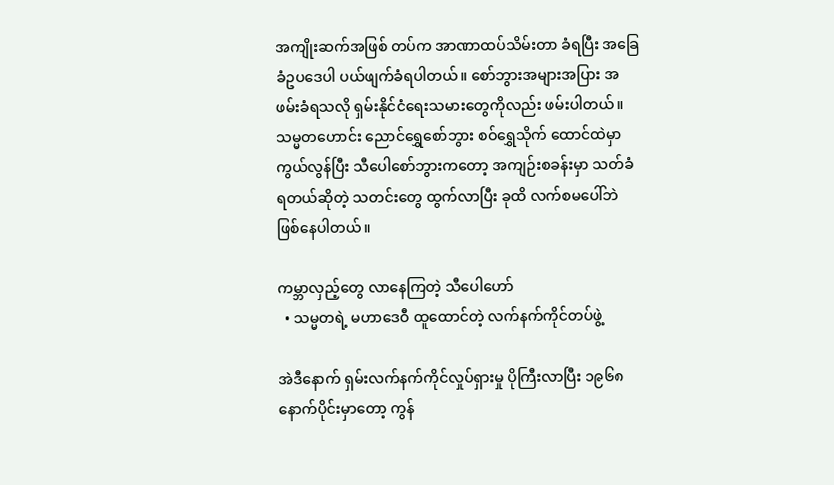အကျိုးဆက်အဖြစ် တပ်က အာဏာထပ်သိမ်းတာ ခံရပြီး အခြေခံဥပဒေပါ ပယ်ဖျက်ခံရပါတယ်။ စော်ဘွားအများအပြား အဖမ်းခံရသလို ရှမ်းနိုင်ငံရေးသမားတွေကိုလည်း ဖမ်းပါတယ်။ သမ္မတဟောင်း ညောင်ရွှေစော်ဘွား စဝ်ရွှေသိုက် ထောင်ထဲမှာ ကွယ်လွန်ပြီး သီပေါစော်ဘွားကတော့ အကျဉ်းစခန်းမှာ သတ်ခံရတယ်ဆိုတဲ့ သတင်းတွေ ထွက်လာပြီး ခုထိ လက်စမပေါ်ဘဲ ဖြစ်နေပါတယ်။

ကမ္ဘာလှည့်တွေ လာနေကြတဲ့ သီပေါဟော်
  • သမ္မတရဲ့ မဟာဒေဝီ ထူထောင်တဲ့ လက်နက်ကိုင်တပ်ဖွဲ့

အဲဒီနောက် ရှမ်းလက်နက်ကိုင်လှုပ်ရှားမှု ပိုကြီးလာပြီး ၁၉၆၈ နောက်ပိုင်းမှာတော့ ကွန်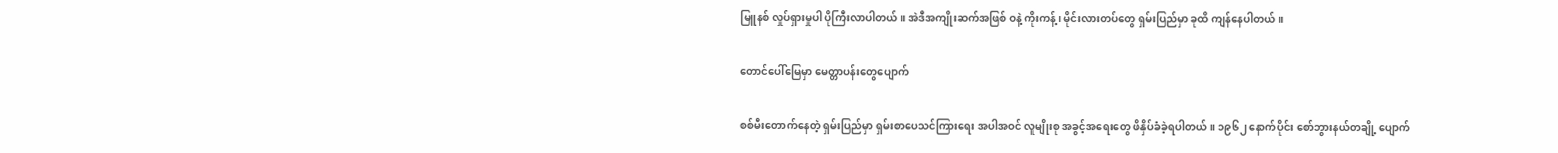မြူနစ် လှုပ်ရှားမှုပါ ပိုကြီးလာပါတယ်။ အဲဒီအကျိုးဆက်အဖြစ် ဝနဲ့ ကိုးကန့်၊ မိုင်းလားတပ်တွေ ရှမ်းပြည်မှာ ခုထိ ကျန်နေပါတယ်။

တောင်ပေါ်မြေမှာ မေတ္တာပန်းတွေပျောက်

စစ်မီးတောက်နေတဲ့ ရှမ်းပြည်မှာ ရှမ်းစာပေသင်ကြားရေး အပါအဝင် လူမျိုးစု အခွင့်အရေးတွေ ဖိနှိပ်ခံခဲ့ရပါတယ်။ ၁၉၆၂ နောက်ပိုင်း စော်ဘွားနယ်တချို့ ပျောက်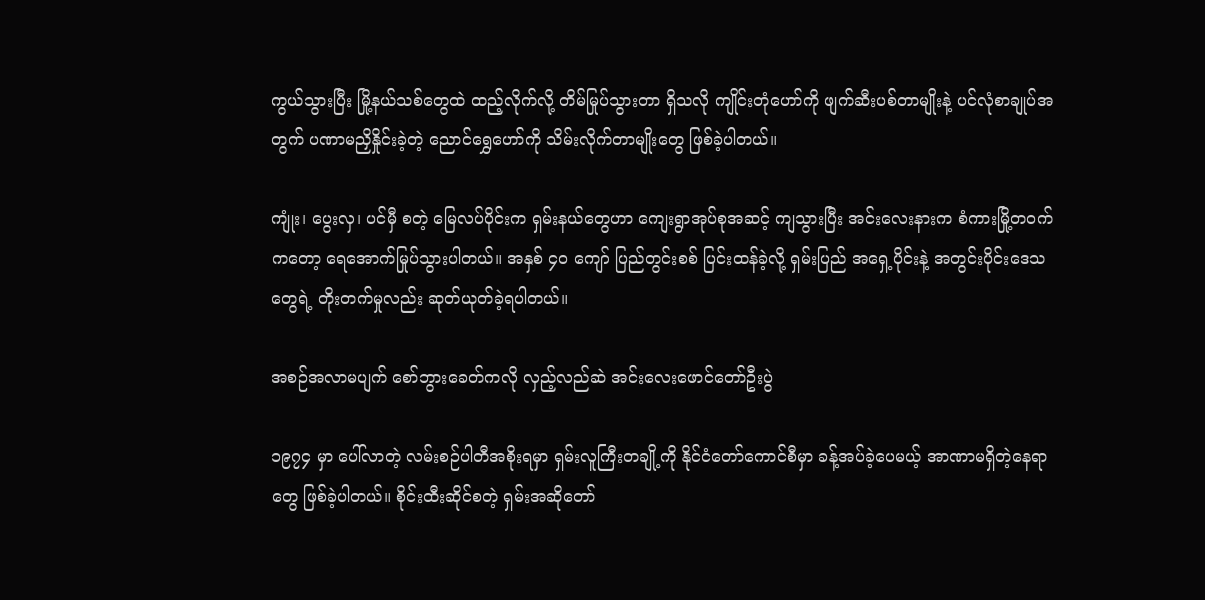ကွယ်သွားပြီး မြို့နယ်သစ်တွေထဲ ထည့်လိုက်လို့ တိမ်မြုပ်သွားတာ ရှိသလို ကျိုင်းတုံဟော်ကို ဖျက်ဆီးပစ်တာမျိုးနဲ့ ပင်လုံစာချုပ်အတွက် ပဏာမညှိနှိုင်းခဲ့တဲ့ ညောင်ရွှေဟော်ကို သိမ်းလိုက်တာမျိုးတွေ ဖြစ်ခဲ့ပါတယ်။

ကျုံး၊ ပွေးလှ၊ ပင်မှီ စတဲ့ မြေလပ်ပိုင်းက ရှမ်းနယ်တွေဟာ ကျေးရွာအုပ်စုအဆင့် ကျသွားပြီး အင်းလေးနားက စံကားမြို့တဝက်ကတော့ ရေအောက်မြုပ်သွားပါတယ်။ အနှစ် ၄ဝ ကျော် ပြည်တွင်းစစ် ပြင်းထန်ခဲ့လို့ ရှမ်းပြည် အရှေ့ပိုင်းနဲ့ အတွင်းပိုင်းဒေသတွေရဲ့ တိုးတက်မှုလည်း ဆုတ်ယုတ်ခဲ့ရပါတယ်။

အစဉ်အလာမပျက် စော်ဘွားခေတ်ကလို လှည့်လည်ဆဲ အင်းလေးဖောင်တော်ဦးပွဲ

၁၉၇၄ မှာ ပေါ်လာတဲ့ လမ်းစဉ်ပါတီအစိုးရမှာ ရှမ်းလူကြီးတချို့ကို နိုင်ငံတော်ကောင်စီမှာ ခန့်အပ်ခဲ့ပေမယ့် အာဏာမရှိတဲ့နေရာတွေ ဖြစ်ခဲ့ပါတယ်။ စိုင်းထီးဆိုင်စတဲ့ ရှမ်းအဆိုတော်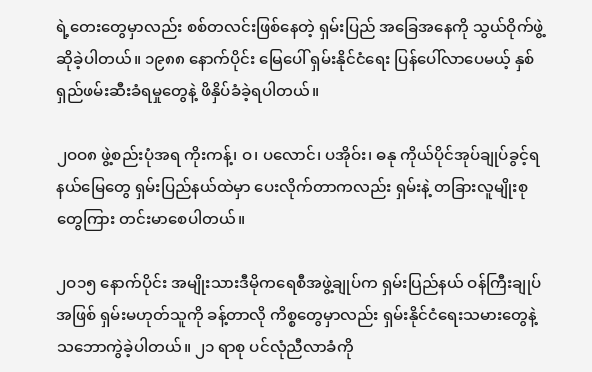ရဲ့တေးတွေမှာလည်း စစ်တလင်းဖြစ်နေတဲ့ ရှမ်းပြည် အခြေအနေကို သွယ်ဝိုက်ဖွဲ့ဆိုခဲ့ပါတယ်။ ၁၉၈၈ နောက်ပိုင်း မြေပေါ် ရှမ်းနိုင်ငံရေး ပြန်ပေါ်လာပေမယ့် နှစ်ရှည်ဖမ်းဆီးခံရမှုတွေနဲ့ ဖိနှိပ်ခံခဲ့ရပါတယ်။

၂ဝဝ၈ ဖွဲ့စည်းပုံအရ ကိုးကန့်၊ ဝ၊ ပလောင်၊ ပအိုဝ်း၊ ဓနု ကိုယ်ပိုင်အုပ်ချုပ်ခွင့်ရနယ်မြေတွေ ရှမ်းပြည်နယ်ထဲမှာ ပေးလိုက်တာကလည်း ရှမ်းနဲ့ တခြားလူမျိုးစုတွေကြား တင်းမာစေပါတယ်။

၂ဝ၁၅ နောက်ပိုင်း အမျိုးသားဒီမိုကရေစီအဖွဲ့ချုပ်က ရှမ်းပြည်နယ် ဝန်ကြီးချုပ်အဖြစ် ရှမ်းမဟုတ်သူကို ခန့်တာလို ကိစ္စတွေမှာလည်း ရှမ်းနိုင်ငံရေးသမားတွေနဲ့ သဘောကွဲခဲ့ပါတယ်။ ၂၁ ရာစု ပင်လုံညီလာခံကို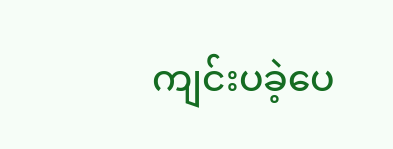ကျင်းပခဲ့ပေ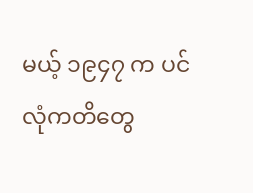မယ့် ၁၉၄၇ က ပင်လုံကတိတွေ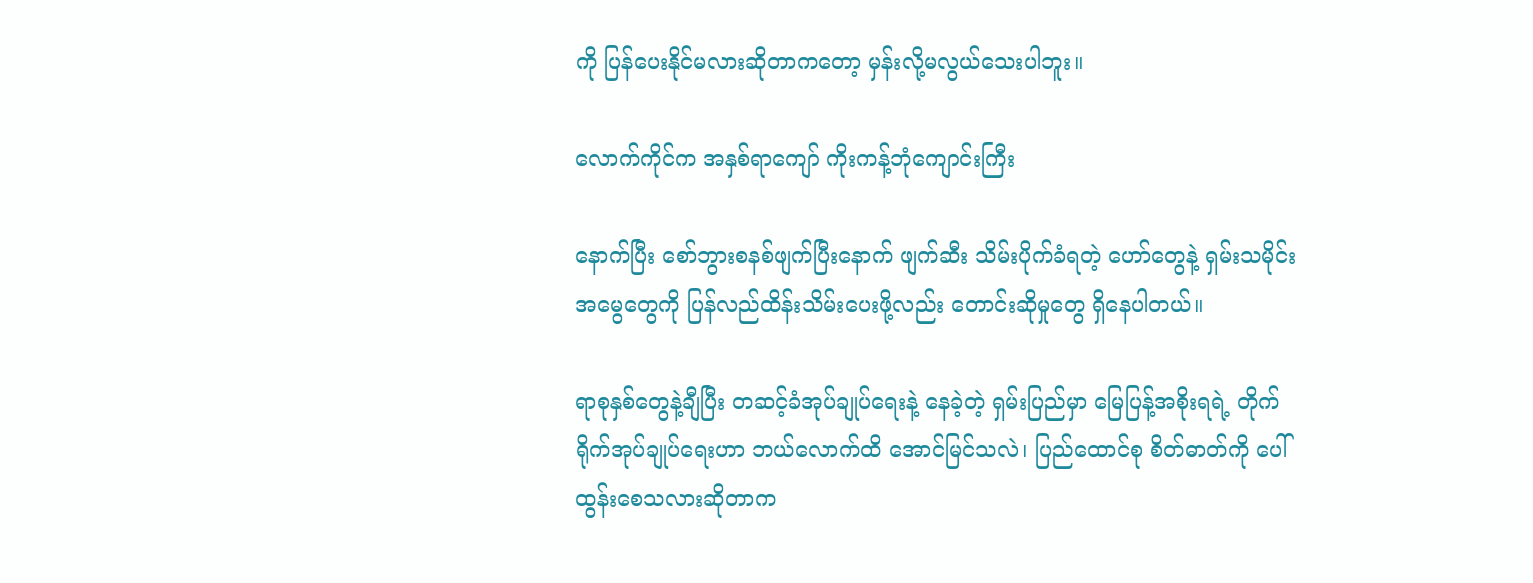ကို ပြန်ပေးနိုင်မလားဆိုတာကတော့ မှန်းလို့မလွယ်သေးပါဘူး။

လောက်ကိုင်က အနှစ်ရာကျော် ကိုးကန့်ဘုံကျောင်းကြီး

နောက်ပြီး စော်ဘွားစနစ်ဖျက်ပြီးနောက် ဖျက်ဆီး သိမ်းပိုက်ခံရတဲ့ ဟော်တွေနဲ့ ရှမ်းသမိုင်းအမွေတွေကို ပြန်လည်ထိန်းသိမ်းပေးဖို့လည်း တောင်းဆိုမှုတွေ ရှိနေပါတယ်။

ရာစုနှစ်တွေနဲ့ချီပြီး တဆင့်ခံအုပ်ချုပ်ရေးနဲ့ နေခဲ့တဲ့ ရှမ်းပြည်မှာ မြေပြန့်အစိုးရရဲ့ တိုက်ရိုက်အုပ်ချုပ်ရေးဟာ ဘယ်လောက်ထိ အောင်မြင်သလဲ၊ ပြည်ထောင်စု စိတ်ဓာတ်ကို ပေါ်ထွန်းစေသလားဆိုတာက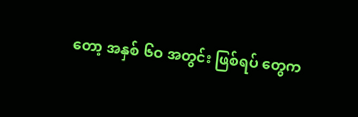တော့ အနှစ် ၆ဝ အတွင်း ဖြစ်ရပ် တွေက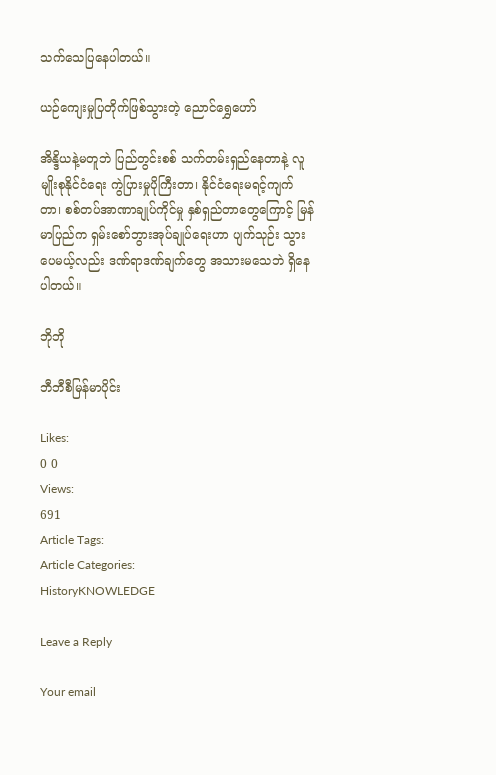သက်သေပြနေပါတယ်။

ယဉ်ကျေးမှုပြတိုက်ဖြစ်သွားတဲ့ ညောင်ရွှေဟော်

အိန္ဒိယနဲ့မတူဘဲ ပြည်တွင်းစစ် သက်တမ်းရှည်နေတာနဲ့ လူမျိုးစုနိုင်ငံရေး ကွဲပြားမှုပိုကြီးတာ၊ နိုင်ငံရေးမရင့်ကျက်တာ၊ စစ်တပ်အာဏာချုပ်ကိုင်မှု နှစ်ရှည်တာတွေကြောင့် မြန်မာပြည်က ရှမ်းစော်ဘွားအုပ်ချုပ်ရေးဟာ ပျက်သုဉ်း သွားပေမယ့်လည်း ဒဏ်ရာဒဏ်ချက်တွေ အသားမသေဘဲ ရှိနေပါတယ်။

ဘိုဘို

ဘီဘီစီမြန်မာပိုင်း

Likes:
0 0
Views:
691
Article Tags:
Article Categories:
HistoryKNOWLEDGE

Leave a Reply

Your email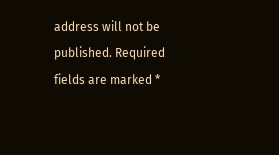address will not be published. Required fields are marked *